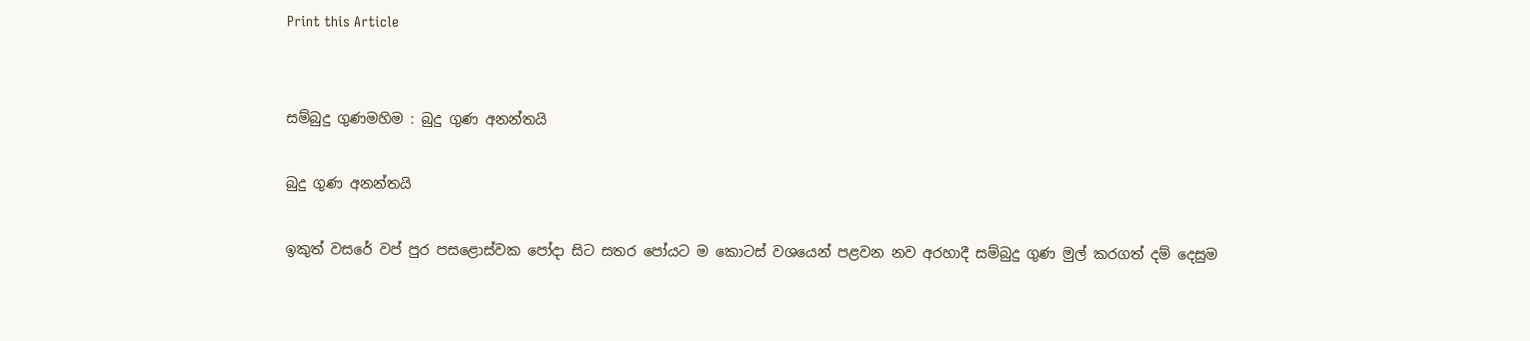Print this Article


සම්බුදු ගුණමහිම : බුදු ගුණ අනන්තයි

බුදු ගුණ අනන්තයි

ඉකුත් වසරේ වප් පුර පසළොස්වක පෝදා සිට සතර පෝයට ම කොටස් වශයෙන් පළවන නව අරහාදී සම්බුදු ගුණ මුල් කරගත් දම් දෙසුම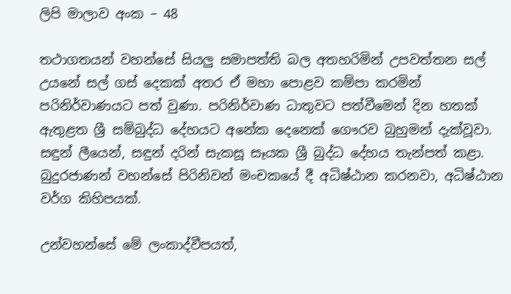ලිපි මාලාව අංක – 48

තථාගතයන් වහන්සේ සියලු සමාපත්ති බල අතහරිමින් උපවත්තන සල් උයනේ සල් ගස් දෙකක් අතර ඒ මහා පොළව කම්පා කරමින් පරිනිර්වාණයට පත් වුණා. පරිනිර්වාණ ධාතුවට පත්වීමෙන් දින හතක් ඇතුළත ශ්‍රී සම්බුද්ධ දේහයට අනේක දෙනෙක් ගෞරව බුහුමන් දැක්වූවා. සඳුන් ලීයෙන්, සඳුන් දරින් සැකසූ සෑයක ශ්‍රී බුද්ධ දේහය තැන්පත් කළා. බුදුරජාණන් වහන්සේ පිරිනිවන් මංචකයේ දී අධිෂ්ඨාන කරනවා, අධිෂ්ඨාන වර්ග කිහිපයක්.

උන්වහන්සේ මේ ලංකාද්වීපයත්,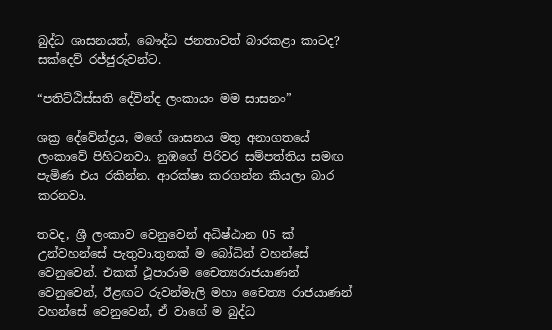බුද්ධ ශාසනයත්, බෞද්ධ ජනතාවත් බාරකළා කාටද? සක්දෙව් රජ්ජුරුවන්ට.

“පතිට්ඨිස්සති දේවින්ද ලංකායං මම සාසනං”

ශක්‍ර දේවේන්ද්‍රය, මගේ ශාසනය මතු අනාගතයේ ලංකාවේ පිහිටනවා. නුඹගේ පිරිවර සම්පත්තිය සමඟ පැමිණ එය රකින්න. ආරක්ෂා කරගන්න කියලා බාර කරනවා.

තවද, ශ්‍රී ලංකාව වෙනුවෙන් අධිෂ්ඨාන 05 ක් උන්වහන්සේ පැතුවා.තුනක් ම බෝධින් වහන්සේ වෙනුවෙන්. එකක් ථූපාරාම චෛත්‍යරාජයාණන් වෙනුවෙන්, ඊළඟට රුවන්මැලි මහා චෛත්‍ය රාජයාණන් වහන්සේ වෙනුවෙන්, ඒ වාගේ ම බුද්ධ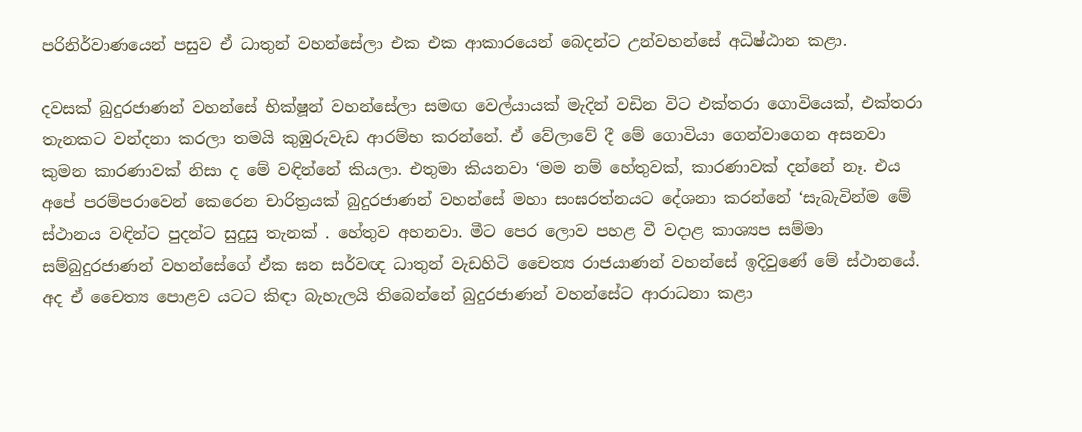පරිනිර්වාණයෙන් පසුව ඒ ධාතුන් වහන්සේලා එක එක ආකාරයෙන් බෙදන්ට උන්වහන්සේ අධිෂ්ඨාන කළා.

දවසක් බුදුරජාණන් වහන්සේ භික්ෂූන් වහන්සේලා සමඟ වෙල්යායක් මැදින් වඩින විට එක්තරා ගොවියෙක්, එක්තරා තැනකට වන්දනා කරලා තමයි කුඹුරුවැඩ ආරම්භ කරන්නේ. ඒ වේලාවේ දී මේ ගොවියා ගෙන්වාගෙන අසනවා කුමන කාරණාවක් නිසා ද මේ වඳින්නේ කියලා. එතුමා කියනවා ‘මම නම් හේතුවක්, කාරණාවක් දන්නේ නෑ. එය අපේ පරම්පරාවෙන් කෙරෙන චාරිත්‍රයක් බුදුරජාණන් වහන්සේ මහා සංඝරත්නයට දේශනා කරන්නේ ‘සැබැවින්ම මේ ස්ථානය වඳින්ට පුදන්ට සුදුසු තැනක් . හේතුව අහනවා. මීට පෙර ලොව පහළ වී වදාළ කාශ්‍යප සම්මා සම්බුදුරජාණන් වහන්සේගේ ඒක ඝන සර්වඥ ධාතුන් වැඩහිටි චෛත්‍ය රාජයාණන් වහන්සේ ඉදිවුණේ මේ ස්ථානයේ. අද ඒ චෛත්‍ය පොළව යටට කිඳා බැහැලයි තිබෙන්නේ බුදුරජාණන් වහන්සේට ආරාධනා කළා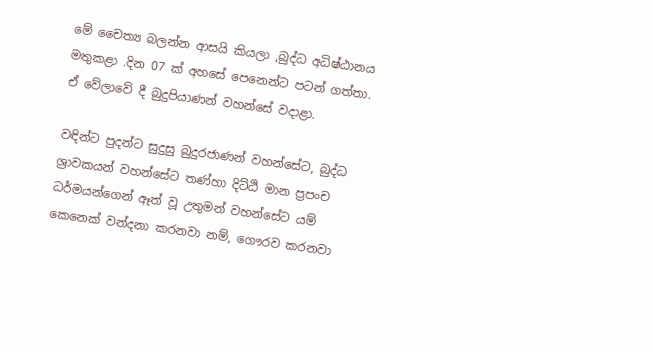මේ චෛත්‍ය බලන්න ආසයි කියලා ,බුද්ධ අධිෂ්ඨානය මතුකළා .දින 07 ක් අහසේ පෙනෙන්ට පටන් ගත්තා. ඒ වේලාවේ දී බුදුපියාණන් වහන්සේ වදාළා.

වඳින්ට පුදන්ට සුදුසු බුදුරජාණන් වහන්සේට, බුද්ධ ශ්‍රාවකයන් වහන්සේට තණ්හා දිට්ඨි මාන ප්‍රපංච ධර්මයන්ගෙන් ඈත් වූ උතුමන් වහන්සේට යම් කෙනෙක් වන්දනා කරනවා නම්, ගෞරව කරනවා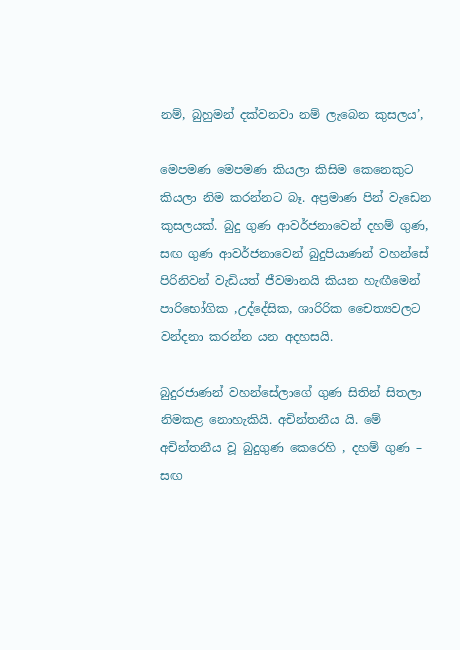නම්, බුහුමන් දක්වනවා නම් ලැබෙන කුසලය’,

මෙපමණ මෙපමණ කියලා කිසිම කෙනෙකුට කියලා නිම කරන්නට බෑ. අප්‍රමාණ පින් වැඩෙන කුසලයක්. බුදු ගුණ ආවර්ජනාවෙන් දහම් ගුණ, සඟ ගුණ ආවර්ජනාවෙන් බුදුපියාණන් වහන්සේ පිරිනිවන් වැඩියත් ජීවමානයි කියන හැඟීමෙන් පාරිභෝගික ,උද්දේසික, ශාරිරික චෛත්‍යවලට වන්දනා කරන්න යන අදහසයි.

බුදුරජාණන් වහන්සේලාගේ ගුණ සිතින් සිතලා නිමකළ නොහැකියි. අචින්තනීය යි. මේ අචින්තනීය වූ බුදුගුණ කෙරෙහි , දහම් ගුණ – සඟ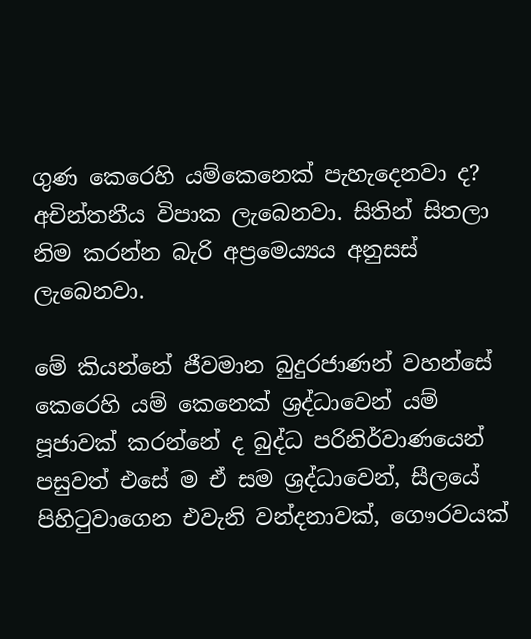ගුණ කෙරෙහි යම්කෙනෙක් පැහැදෙනවා ද? අචින්තනීය විපාක ලැබෙනවා. සිතින් සිතලා නිම කරන්න බැරි අප්‍රමෙය්‍යය අනුසස් ලැබෙනවා.

මේ කියන්නේ ජීවමාන බුදුරජාණන් වහන්සේ කෙරෙහි යම් කෙනෙක් ශ්‍රද්ධාවෙන් යම් පූජාවක් කරන්නේ ද බුද්ධ පරිනිර්වාණයෙන් පසුවත් එසේ ම ඒ සම ශ්‍රද්ධාවෙන්, සීලයේ පිහිටුවාගෙන එවැනි වන්දනාවක්, ගෞරවයක්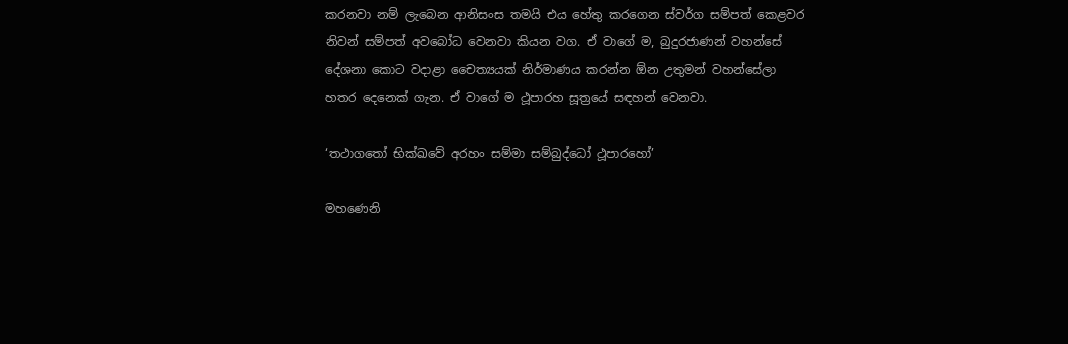කරනවා නම් ලැබෙන ආනිසංස තමයි එය හේතු කරගෙන ස්වර්ග සම්පත් කෙළවර නිවන් සම්පත් අවබෝධ වෙනවා කියන වග. ඒ වාගේ ම, බුදුරජාණන් වහන්සේ දේශනා කොට වදාළා චෛත්‍යයක් නිර්මාණය කරන්න ඕන උතුමන් වහන්සේලා හතර දෙනෙක් ගැන. ඒ වාගේ ම ථූපාරහ සූත්‍රයේ සඳහන් වෙනවා.

‘තථාගතෝ භික්ඛවේ අරහං සම්මා සම්බුද්ධෝ ථූපාරහෝ’

මහණෙනි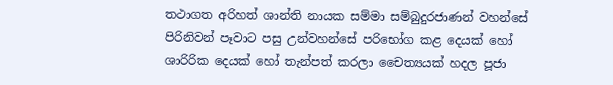තථාගත අරිහත් ශාන්ති නායක සම්මා සම්බුදුරජාණන් වහන්සේ පිරිනිවන් පෑවාට පසු උන්වහන්සේ පරිභෝග කළ දෙයක් හෝ ශාරිරික දෙයක් හෝ තැන්පත් කරලා චෛත්‍යයක් හදල පූජා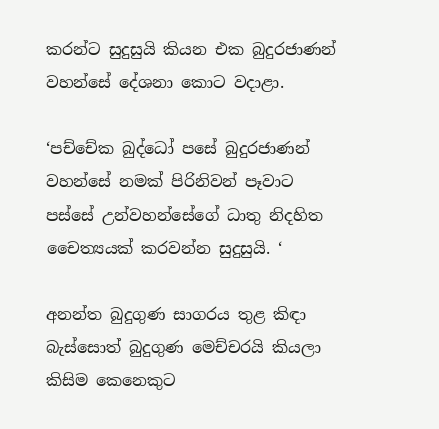කරන්ට සුදුසුයි කියන එක බුදුරජාණන් වහන්සේ දේශනා කොට වදාළා.

‘පච්චේක බුද්ධෝ පසේ බුදුරජාණන් වහන්සේ නමක් පිරිනිවන් පෑවාට පස්සේ උන්වහන්සේගේ ධාතු නිදහිත චෛත්‍යයක් කරවන්න සුදුසුයි. ‘

අනන්ත බුදුගුණ සාගරය තුළ කිඳා බැස්සොත් බුදුගුණ මෙච්චරයි කියලා කිසිම කෙනෙකුට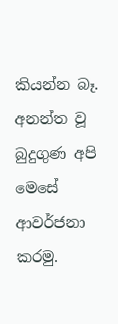කියන්න බෑ. අනන්ත වූ බුදුගුණ අපි මෙසේ ආවර්ජනා කරමු.